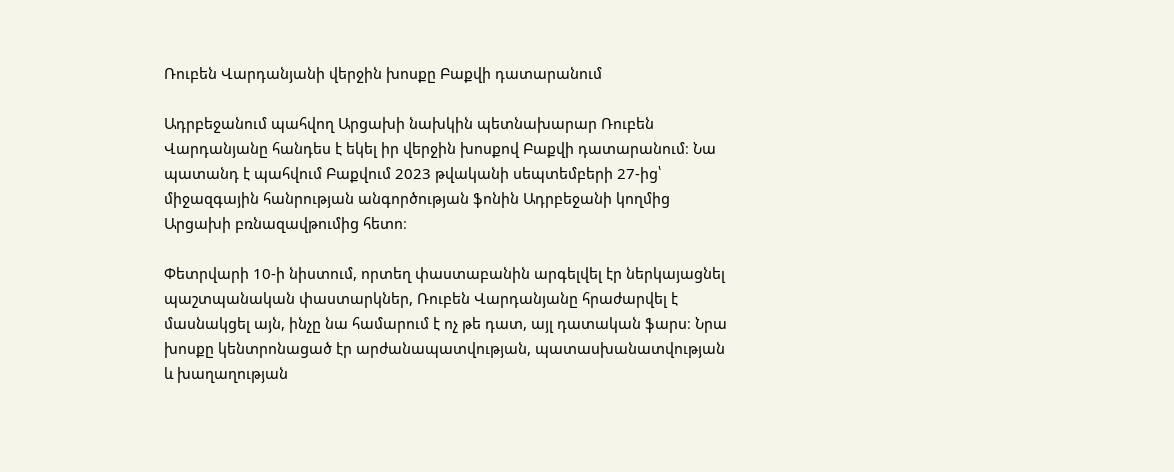Ռուբեն Վարդանյանի վերջին խոսքը Բաքվի դատարանում

Ադրբեջանում պահվող Արցախի նախկին պետնախարար Ռուբեն Վարդանյանը հանդես է եկել իր վերջին խոսքով Բաքվի դատարանում։ Նա պատանդ է պահվում Բաքվում 2023 թվականի սեպտեմբերի 27-ից՝ միջազգային հանրության անգործության ֆոնին Ադրբեջանի կողմից Արցախի բռնազավթումից հետո։

Փետրվարի 10-ի նիստում, որտեղ փաստաբանին արգելվել էր ներկայացնել պաշտպանական փաստարկներ, Ռուբեն Վարդանյանը հրաժարվել է մասնակցել այն, ինչը նա համարում է ոչ թե դատ, այլ դատական ֆարս։ Նրա խոսքը կենտրոնացած էր արժանապատվության, պատասխանատվության և խաղաղության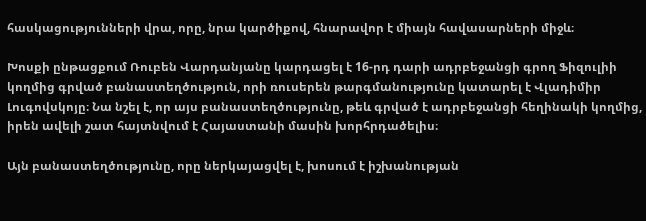հասկացությունների վրա, որը, նրա կարծիքով, հնարավոր է միայն հավասարների միջև։

Խոսքի ընթացքում Ռուբեն Վարդանյանը կարդացել է 16-րդ դարի ադրբեջանցի գրող Ֆիզուլիի կողմից գրված բանաստեղծություն, որի ռուսերեն թարգմանությունը կատարել է Վլադիմիր Լուգովսկոյը։ Նա նշել է, որ այս բանաստեղծությունը, թեև գրված է ադրբեջանցի հեղինակի կողմից, իրեն ավելի շատ հայտնվում է Հայաստանի մասին խորհրդածելիս։

Այն բանաստեղծությունը, որը ներկայացվել է, խոսում է իշխանության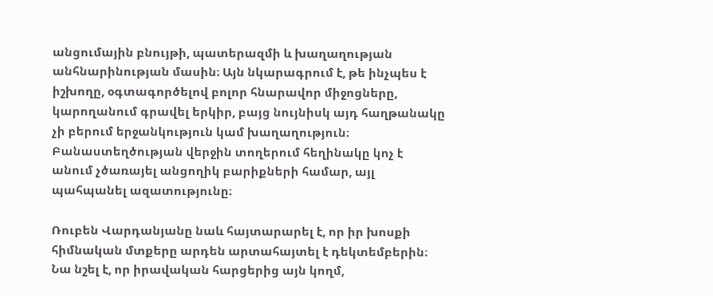անցումային բնույթի, պատերազմի և խաղաղության անհնարինության մասին։ Այն նկարագրում է, թե ինչպես է իշխողը, օգտագործելով բոլոր հնարավոր միջոցները, կարողանում գրավել երկիր, բայց նույնիսկ այդ հաղթանակը չի բերում երջանկություն կամ խաղաղություն։ Բանաստեղծության վերջին տողերում հեղինակը կոչ է անում չծառայել անցողիկ բարիքների համար, այլ պահպանել ազատությունը։

Ռուբեն Վարդանյանը նաև հայտարարել է, որ իր խոսքի հիմնական մտքերը արդեն արտահայտել է դեկտեմբերին։ Նա նշել է, որ իրավական հարցերից այն կողմ,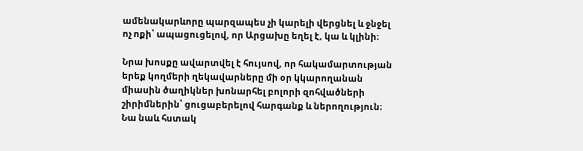ամենակարևորը պարզապես չի կարելի վերցնել և ջնջել ոչ ոքի՝ ապացուցելով, որ Արցախը եղել է, կա և կլինի։

Նրա խոսքը ավարտվել է հույսով, որ հակամարտության երեք կողմերի ղեկավարները մի օր կկարողանան միասին ծաղիկներ խոնարհել բոլորի զոհվածների շիրիմներին՝ ցուցաբերելով հարգանք և ներողություն։ Նա նաև հստակ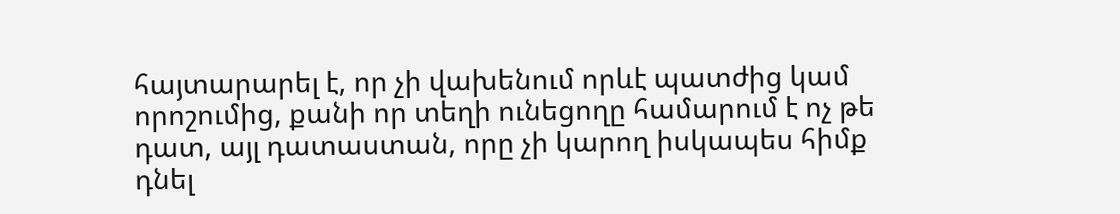հայտարարել է, որ չի վախենում որևէ պատժից կամ որոշումից, քանի որ տեղի ունեցողը համարում է ոչ թե դատ, այլ դատաստան, որը չի կարող իսկապես հիմք դնել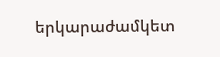երկարաժամկետ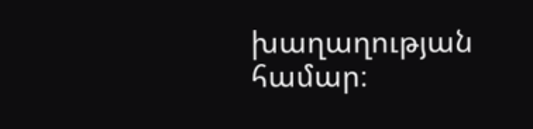խաղաղության համար։